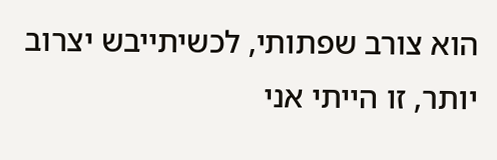הוא צורב שפתותי, לכשיתייבש יצרוב יותר, זו הייתי אני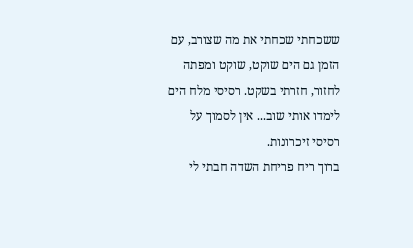ששכחתי שכחתי את מה שצורב, עם הזמן גם הים שוקט, שוקט ומפתה לחזור, חזרתי בשקט. רסיסי מלח הים לימדו אותי שוב... אין לסמוך על רסיסי זיכרונות.
ברוך ריח פריחת השדה חבתי לי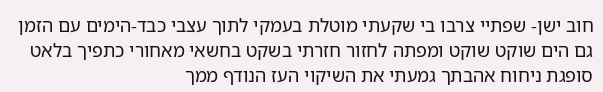חוב ישן- שפתיי צרבו בי שקעתי מוטלת בעמקי לתוך עצבי כבד-הימים עם הזמן גם הים שוקט שוקט ומפתה לחזור חזרתי בשקט בחשאי מאחורי כתפיך בלאט סופגת ניחוח אהבתך גמעתי את השיקוי העז הנודף ממך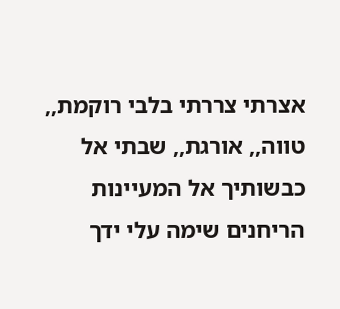אצרתי צררתי בלבי רוקמת,, טווה,, אורגת,, שבתי אל כבשותיך אל המעיינות הריחנים שימה עלי ידך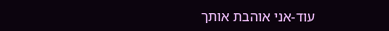עוד-אני אוהבת אותך